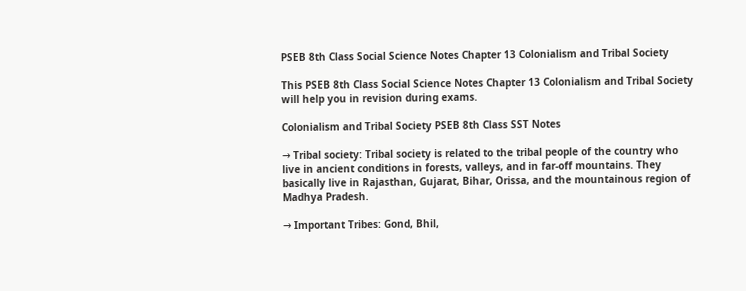PSEB 8th Class Social Science Notes Chapter 13 Colonialism and Tribal Society

This PSEB 8th Class Social Science Notes Chapter 13 Colonialism and Tribal Society will help you in revision during exams.

Colonialism and Tribal Society PSEB 8th Class SST Notes

→ Tribal society: Tribal society is related to the tribal people of the country who live in ancient conditions in forests, valleys, and in far-off mountains. They basically live in Rajasthan, Gujarat, Bihar, Orissa, and the mountainous region of Madhya Pradesh.

→ Important Tribes: Gond, Bhil,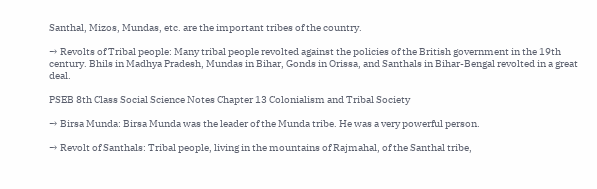Santhal, Mizos, Mundas, etc. are the important tribes of the country.

→ Revolts of Tribal people: Many tribal people revolted against the policies of the British government in the 19th century. Bhils in Madhya Pradesh, Mundas in Bihar, Gonds in Orissa, and Santhals in Bihar-Bengal revolted in a great deal.

PSEB 8th Class Social Science Notes Chapter 13 Colonialism and Tribal Society

→ Birsa Munda: Birsa Munda was the leader of the Munda tribe. He was a very powerful person.

→ Revolt of Santhals: Tribal people, living in the mountains of Rajmahal, of the Santhal tribe,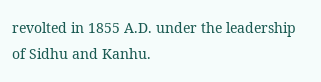revolted in 1855 A.D. under the leadership of Sidhu and Kanhu.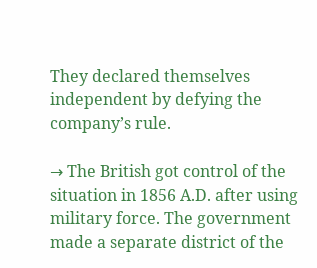They declared themselves independent by defying the company’s rule.

→ The British got control of the situation in 1856 A.D. after using military force. The government made a separate district of the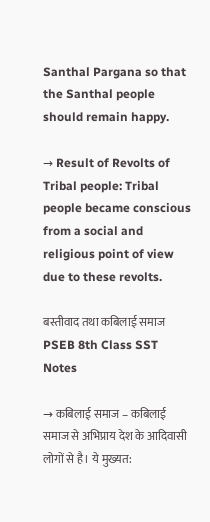Santhal Pargana so that the Santhal people should remain happy.

→ Result of Revolts of Tribal people: Tribal people became conscious from a social and religious point of view due to these revolts.

बस्तीवाद तथा कबिलाई समाज PSEB 8th Class SST Notes

→ कबिलाई समाज – कबिलाई समाज से अभिप्राय देश के आदिवासी लोगों से है। ये मुख्यत: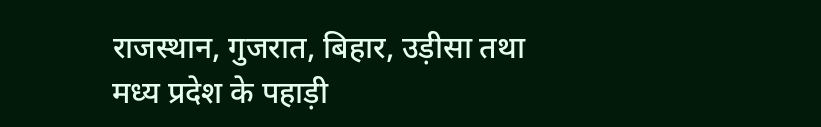राजस्थान, गुजरात, बिहार, उड़ीसा तथा मध्य प्रदेश के पहाड़ी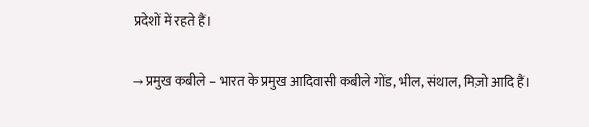प्रदेशों में रहते हैं।

→ प्रमुख कबीले – भारत के प्रमुख आदिवासी कबीले गोंड, भील, संथाल, मिज़ो आदि हैं।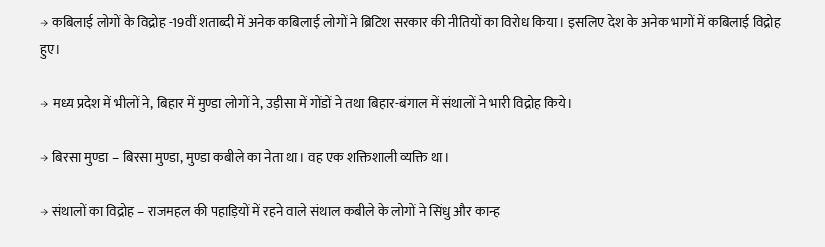→ कबिलाई लोगों के विद्रोह -19वीं शताब्दी में अनेक कबिलाई लोगों ने ब्रिटिश सरकार की नीतियों का विरोध किया। इसलिए देश के अनेक भागों में कबिलाई विद्रोह हुए।

→ मध्य प्रदेश में भीलों ने, बिहार में मुण्डा लोगों ने, उड़ीसा में गोंडों ने तथा बिहार-बंगाल में संथालों ने भारी विद्रोह किये।

→ बिरसा मुण्डा – बिरसा मुण्डा, मुण्डा कबीले का नेता था। वह एक शक्तिशाली व्यक्ति था।

→ संथालों का विद्रोह – राजमहल की पहाड़ियों में रहने वाले संथाल कबीले के लोगों ने सिंधु और कान्ह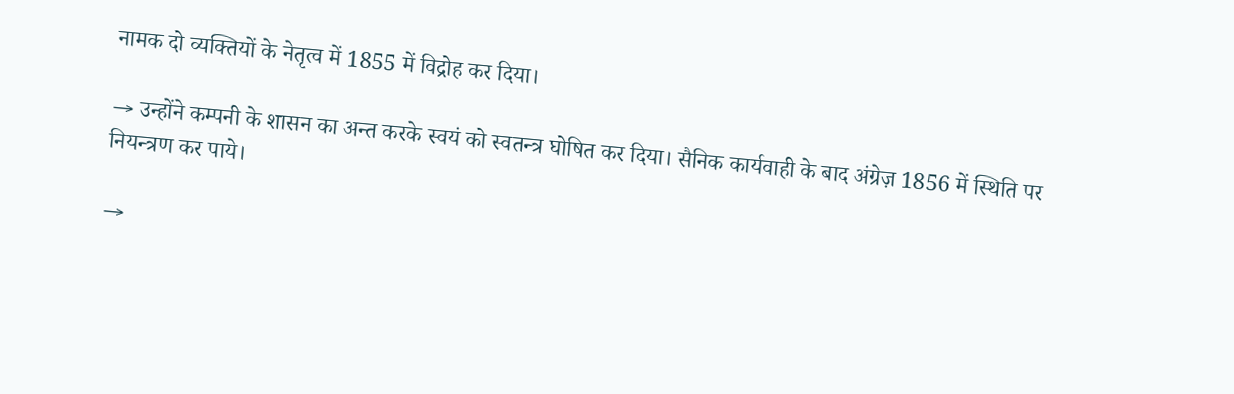नामक दो व्यक्तियों के नेतृत्व में 1855 में विद्रोह कर दिया।

→ उन्होंने कम्पनी के शासन का अन्त करके स्वयं को स्वतन्त्र घोषित कर दिया। सैनिक कार्यवाही के बाद अंग्रेज़ 1856 में स्थिति पर नियन्त्रण कर पाये।

→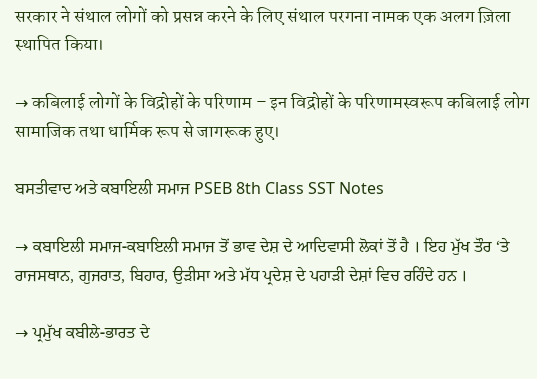सरकार ने संथाल लोगों को प्रसन्न करने के लिए संथाल परगना नामक एक अलग ज़िला स्थापित किया।

→ कबिलाई लोगों के विद्रोहों के परिणाम – इन विद्रोहों के परिणामस्वरूप कबिलाई लोग सामाजिक तथा धार्मिक रूप से जागरूक हुए।

ਬਸਤੀਵਾਦ ਅਤੇ ਕਬਾਇਲੀ ਸਮਾਜ PSEB 8th Class SST Notes

→ ਕਬਾਇਲੀ ਸਮਾਜ-ਕਬਾਇਲੀ ਸਮਾਜ ਤੋਂ ਭਾਵ ਦੇਸ਼ ਦੇ ਆਦਿਵਾਸੀ ਲੋਕਾਂ ਤੋਂ ਹੈ । ਇਹ ਮੁੱਖ ਤੌਰ ‘ਤੇ ਰਾਜਸਥਾਨ, ਗੁਜਰਾਤ, ਬਿਹਾਰ, ਉੜੀਸਾ ਅਤੇ ਮੱਧ ਪ੍ਰਦੇਸ਼ ਦੇ ਪਹਾੜੀ ਦੇਸ਼ਾਂ ਵਿਚ ਰਹਿੰਦੇ ਹਨ ।

→ ਪ੍ਰਮੁੱਖ ਕਬੀਲੇ-ਭਾਰਤ ਦੇ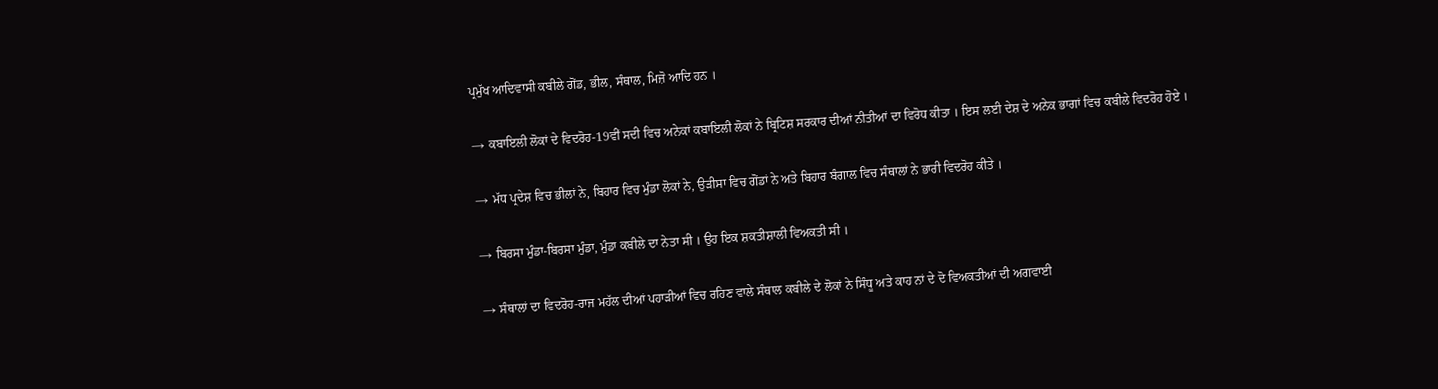ਪ੍ਰਮੁੱਖ ਆਦਿਵਾਸੀ ਕਬੀਲੇ ਗੋਂਡ, ਭੀਲ, ਸੰਥਾਲ, ਮਿਜ਼ੋ ਆਦਿ ਹਨ ।

→ ਕਬਾਇਲੀ ਲੋਕਾਂ ਦੇ ਵਿਦਰੋਹ-19ਵੀਂ ਸਦੀ ਵਿਚ ਅਨੇਕਾਂ ਕਬਾਇਲੀ ਲੋਕਾਂ ਨੇ ਬ੍ਰਿਟਿਸ਼ ਸਰਕਾਰ ਦੀਆਂ ਨੀਤੀਆਂ ਦਾ ਵਿਰੋਧ ਕੀਤਾ । ਇਸ ਲਈ ਦੇਸ਼ ਦੇ ਅਨੇਕ ਭਾਗਾਂ ਵਿਚ ਕਬੀਲੇ ਵਿਦਰੋਹ ਹੋਏ ।

→ ਮੱਧ ਪ੍ਰਦੇਸ਼ ਵਿਚ ਭੀਲਾਂ ਨੇ, ਬਿਹਾਰ ਵਿਚ ਮੁੰਡਾ ਲੋਕਾਂ ਨੇ, ਉੜੀਸਾ ਵਿਚ ਗੋਂਡਾਂ ਨੇ ਅਤੇ ਬਿਹਾਰ ਬੰਗਾਲ ਵਿਚ ਸੰਥਾਲਾਂ ਨੇ ਭਾਰੀ ਵਿਦਰੋਹ ਕੀਤੇ ।

→ ਬਿਰਸਾ ਮੁੰਡਾ-ਬਿਰਸਾ ਮੁੰਡਾ, ਮੁੰਡਾ ਕਬੀਲੇ ਦਾ ਨੇਤਾ ਸੀ । ਉਹ ਇਕ ਸ਼ਕਤੀਸ਼ਾਲੀ ਵਿਅਕਤੀ ਸੀ ।

→ ਸੰਥਾਲਾਂ ਦਾ ਵਿਦਰੋਹ-ਰਾਜ ਮਹੱਲ ਦੀਆਂ ਪਹਾੜੀਆਂ ਵਿਚ ਰਹਿਣ ਵਾਲੇ ਸੰਥਾਲ ਕਬੀਲੇ ਦੇ ਲੋਕਾਂ ਨੇ ਸਿੰਧੂ ਅਤੇ ਕਾਹ ਨਾਂ ਦੇ ਦੋ ਵਿਅਕਤੀਆਂ ਦੀ ਅਗਵਾਈ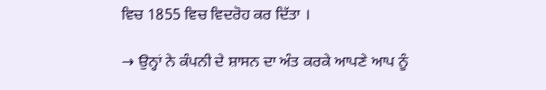ਵਿਚ 1855 ਵਿਚ ਵਿਦਰੋਹ ਕਰ ਦਿੱਤਾ ।

→ ਉਨ੍ਹਾਂ ਨੇ ਕੰਪਨੀ ਦੇ ਸ਼ਾਸਨ ਦਾ ਅੰਤ ਕਰਕੇ ਆਪਣੇ ਆਪ ਨੂੰ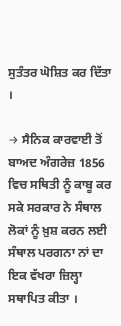ਸੁਤੰਤਰ ਘੋਸ਼ਿਤ ਕਰ ਦਿੱਤਾ ।

→ ਸੈਨਿਕ ਕਾਰਵਾਈ ਤੋਂ ਬਾਅਦ ਅੰਗਰੇਜ਼ 1856 ਵਿਚ ਸਥਿਤੀ ਨੂੰ ਕਾਬੂ ਕਰ ਸਕੇ ਸਰਕਾਰ ਨੇ ਸੰਥਾਲ ਲੋਕਾਂ ਨੂੰ ਖ਼ੁਸ਼ ਕਰਨ ਲਈ ਸੰਥਾਲ ਪਰਗਨਾ ਨਾਂ ਦਾ ਇਕ ਵੱਖਰਾ ਜ਼ਿਲ੍ਹਾ ਸਥਾਪਿਤ ਕੀਤਾ ।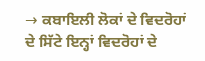→ ਕਬਾਇਲੀ ਲੋਕਾਂ ਦੇ ਵਿਦਰੋਹਾਂ ਦੇ ਸਿੱਟੇ ਇਨ੍ਹਾਂ ਵਿਦਰੋਹਾਂ ਦੇ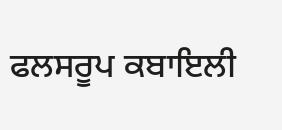ਫਲਸਰੂਪ ਕਬਾਇਲੀ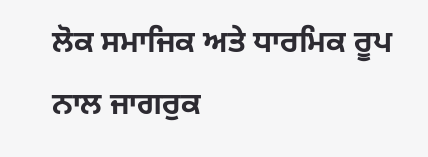ਲੋਕ ਸਮਾਜਿਕ ਅਤੇ ਧਾਰਮਿਕ ਰੂਪ ਨਾਲ ਜਾਗਰੁਕ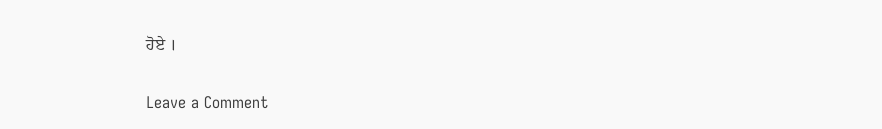ਹੋਏ ।

Leave a Comment